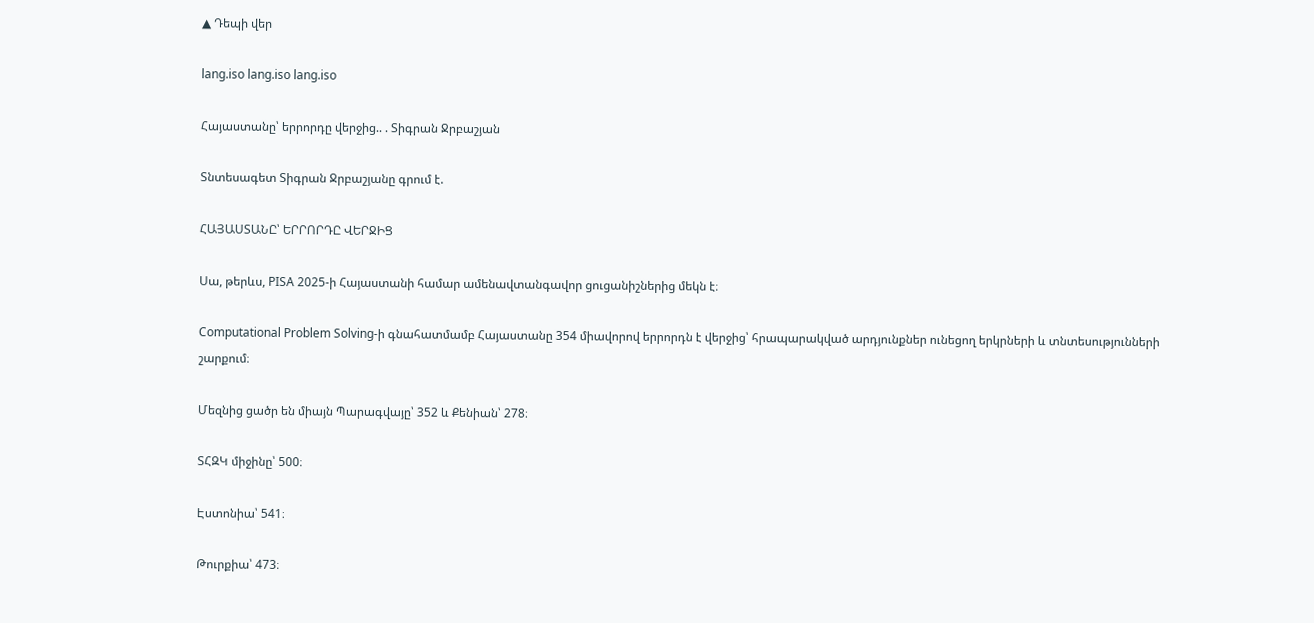▲ Դեպի վեր

lang.iso lang.iso lang.iso

Հայաստանը՝ երրորդը վերջից.. . Տիգրան Ջրբաշյան

Տնտեսագետ Տիգրան Ջրբաշյանը գրում է.

ՀԱՅԱՍՏԱՆԸ՝ ԵՐՐՈՐԴԸ ՎԵՐՋԻՑ

Սա, թերևս, PISA 2025-ի Հայաստանի համար ամենավտանգավոր ցուցանիշներից մեկն է։

Computational Problem Solving-ի գնահատմամբ Հայաստանը 354 միավորով երրորդն է վերջից՝ հրապարակված արդյունքներ ունեցող երկրների և տնտեսությունների շարքում։

Մեզնից ցածր են միայն Պարագվայը՝ 352 և Քենիան՝ 278։

ՏՀԶԿ միջինը՝ 500։

Էստոնիա՝ 541։

Թուրքիա՝ 473։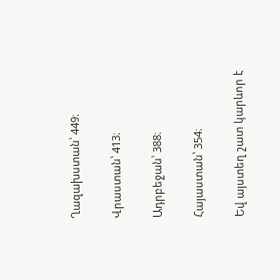Ղազախստան՝ 449։

Վրաստան՝ 413։

Ադրբեջան՝ 388։

Հայաստան՝ 354։

Եվ այստեղ շատ կարևոր է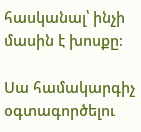հասկանալ՝ ինչի մասին է խոսքը։

Սա համակարգիչ օգտագործելու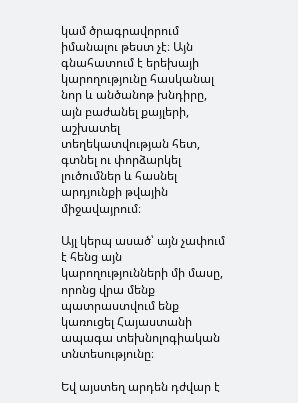կամ ծրագրավորում իմանալու թեստ չէ։ Այն գնահատում է երեխայի կարողությունը հասկանալ նոր և անծանոթ խնդիրը, այն բաժանել քայլերի, աշխատել տեղեկատվության հետ, գտնել ու փորձարկել լուծումներ և հասնել արդյունքի թվային միջավայրում։

Այլ կերպ ասած՝ այն չափում է հենց այն կարողությունների մի մասը, որոնց վրա մենք պատրաստվում ենք կառուցել Հայաստանի ապագա տեխնոլոգիական տնտեսությունը։

Եվ այստեղ արդեն դժվար է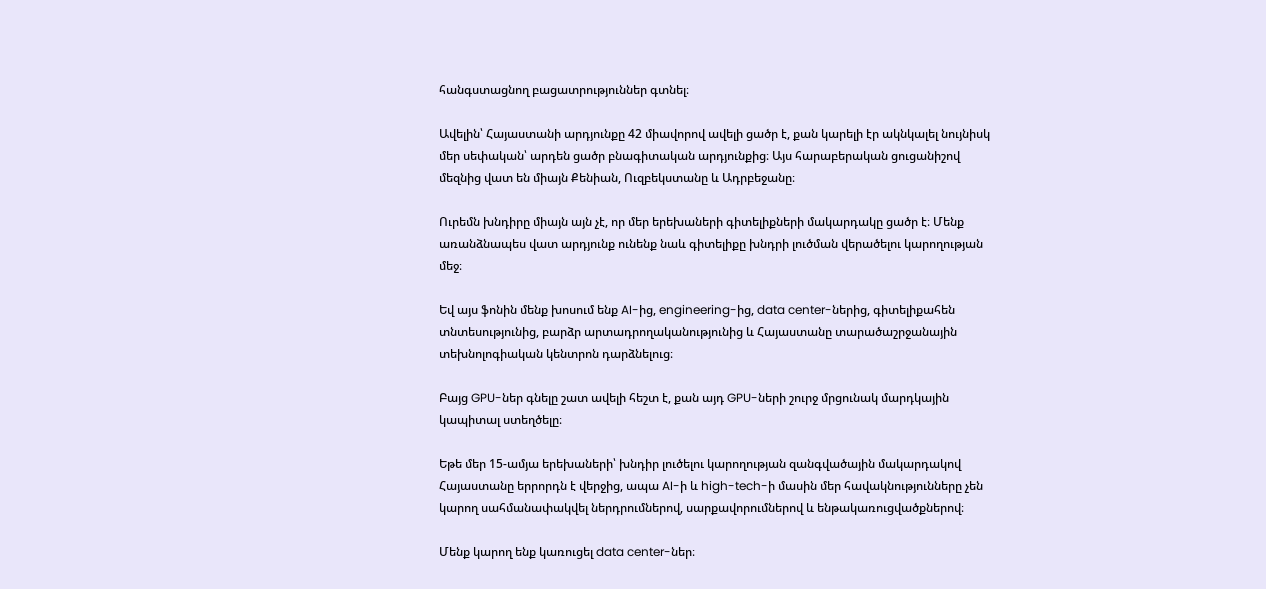հանգստացնող բացատրություններ գտնել։

Ավելին՝ Հայաստանի արդյունքը 42 միավորով ավելի ցածր է, քան կարելի էր ակնկալել նույնիսկ մեր սեփական՝ արդեն ցածր բնագիտական արդյունքից։ Այս հարաբերական ցուցանիշով մեզնից վատ են միայն Քենիան, Ուզբեկստանը և Ադրբեջանը։

Ուրեմն խնդիրը միայն այն չէ, որ մեր երեխաների գիտելիքների մակարդակը ցածր է։ Մենք առանձնապես վատ արդյունք ունենք նաև գիտելիքը խնդրի լուծման վերածելու կարողության մեջ։

Եվ այս ֆոնին մենք խոսում ենք AI-ից, engineering-ից, data center-ներից, գիտելիքահեն տնտեսությունից, բարձր արտադրողականությունից և Հայաստանը տարածաշրջանային տեխնոլոգիական կենտրոն դարձնելուց։

Բայց GPU-ներ գնելը շատ ավելի հեշտ է, քան այդ GPU-ների շուրջ մրցունակ մարդկային կապիտալ ստեղծելը։

Եթե մեր 15-ամյա երեխաների՝ խնդիր լուծելու կարողության զանգվածային մակարդակով Հայաստանը երրորդն է վերջից, ապա AI-ի և high-tech-ի մասին մեր հավակնությունները չեն կարող սահմանափակվել ներդրումներով, սարքավորումներով և ենթակառուցվածքներով։

Մենք կարող ենք կառուցել data center-ներ։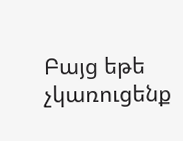Բայց եթե չկառուցենք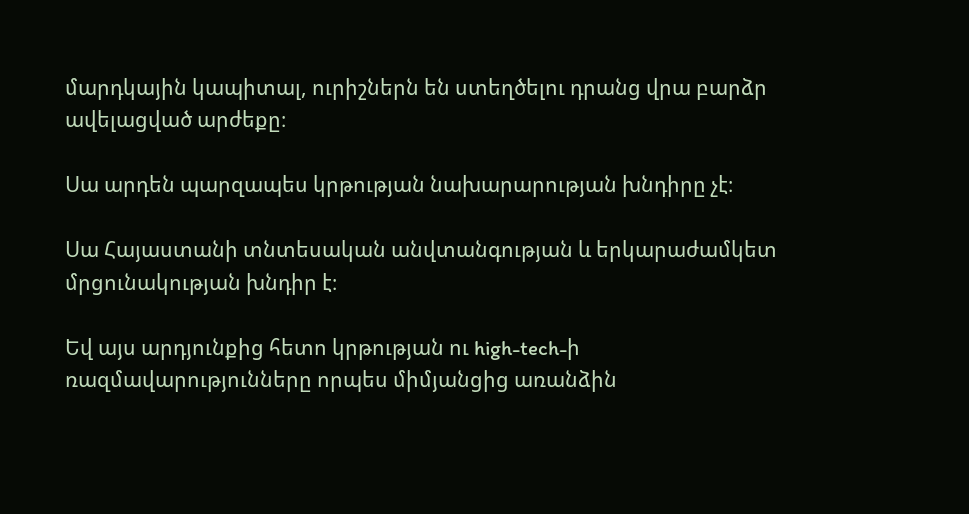մարդկային կապիտալ, ուրիշներն են ստեղծելու դրանց վրա բարձր ավելացված արժեքը։

Սա արդեն պարզապես կրթության նախարարության խնդիրը չէ։

Սա Հայաստանի տնտեսական անվտանգության և երկարաժամկետ մրցունակության խնդիր է։

Եվ այս արդյունքից հետո կրթության ու high-tech-ի ռազմավարությունները որպես միմյանցից առանձին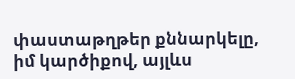փաստաթղթեր քննարկելը, իմ կարծիքով, այլևս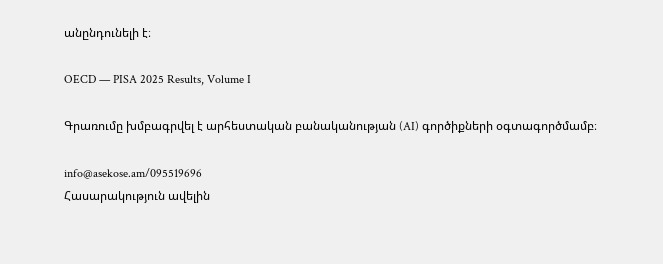անընդունելի է։

OECD — PISA 2025 Results, Volume I

Գրառումը խմբագրվել է արհեստական բանականության (AI) գործիքների օգտագործմամբ։

info@asekose.am/095519696
Հասարակություն ավելին